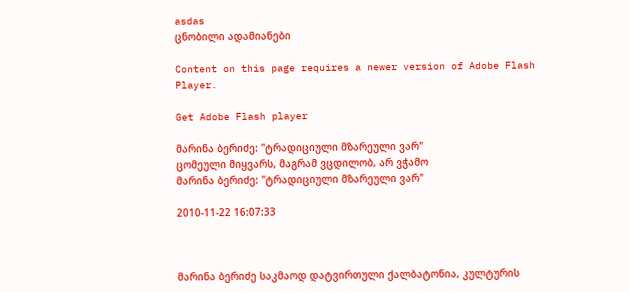asdas
ცნობილი ადამიანები

Content on this page requires a newer version of Adobe Flash Player.

Get Adobe Flash player

მარინა ბერიძე: "ტრადიციული მზარეული ვარ"
ცომეული მიყვარს, მაგრამ ვცდილობ, არ ვჭამო
მარინა ბერიძე: "ტრადიციული მზარეული ვარ"

2010-11-22 16:07:33



მარინა ბერიძე საკმაოდ დატვირთული ქალბატონია, კულტურის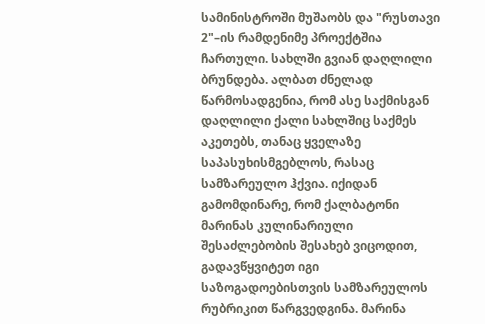სამინისტროში მუშაობს და "რუსთავი 2"–ის რამდენიმე პროექტშია ჩართული. სახლში გვიან დაღლილი ბრუნდება. ალბათ ძნელად წარმოსადგენია, რომ ასე საქმისგან დაღლილი ქალი სახლშიც საქმეს აკეთებს, თანაც ყველაზე საპასუხისმგებლოს, რასაც სამზარეულო ჰქვია. იქიდან გამომდინარე, რომ ქალბატონი მარინას კულინარიული შესაძლებობის შესახებ ვიცოდით, გადავწყვიტეთ იგი საზოგადოებისთვის სამზარეულოს რუბრიკით წარგვედგინა. მარინა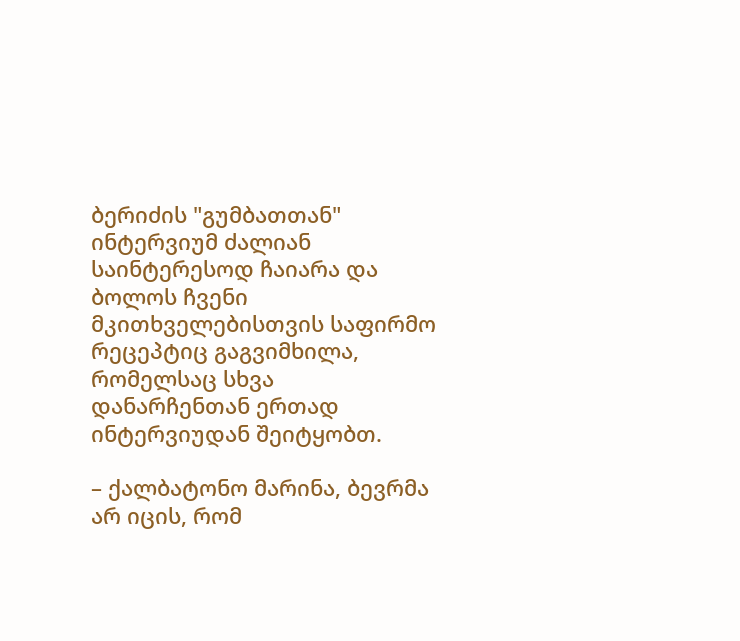ბერიძის "გუმბათთან" ინტერვიუმ ძალიან საინტერესოდ ჩაიარა და ბოლოს ჩვენი მკითხველებისთვის საფირმო რეცეპტიც გაგვიმხილა, რომელსაც სხვა დანარჩენთან ერთად ინტერვიუდან შეიტყობთ.

– ქალბატონო მარინა, ბევრმა არ იცის, რომ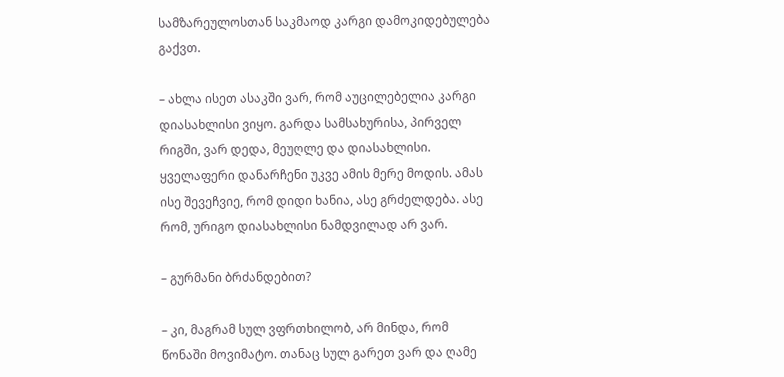სამზარეულოსთან საკმაოდ კარგი დამოკიდებულება გაქვთ.

– ახლა ისეთ ასაკში ვარ, რომ აუცილებელია კარგი დიასახლისი ვიყო. გარდა სამსახურისა, პირველ რიგში, ვარ დედა, მეუღლე და დიასახლისი. ყველაფერი დანარჩენი უკვე ამის მერე მოდის. ამას ისე შევეჩვიე, რომ დიდი ხანია, ასე გრძელდება. ასე რომ, ურიგო დიასახლისი ნამდვილად არ ვარ.

– გურმანი ბრძანდებით?

– კი, მაგრამ სულ ვფრთხილობ, არ მინდა, რომ წონაში მოვიმატო. თანაც სულ გარეთ ვარ და ღამე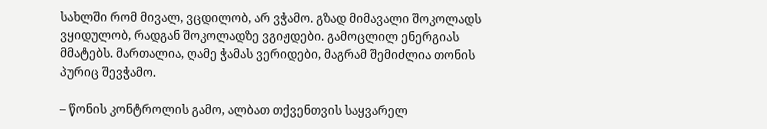სახლში რომ მივალ, ვცდილობ, არ ვჭამო. გზად მიმავალი შოკოლადს ვყიდულობ, რადგან შოკოლადზე ვგიჟდები. გამოცლილ ენერგიას მმატებს. მართალია, ღამე ჭამას ვერიდები, მაგრამ შემიძლია თონის პურიც შევჭამო.

– წონის კონტროლის გამო, ალბათ თქვენთვის საყვარელ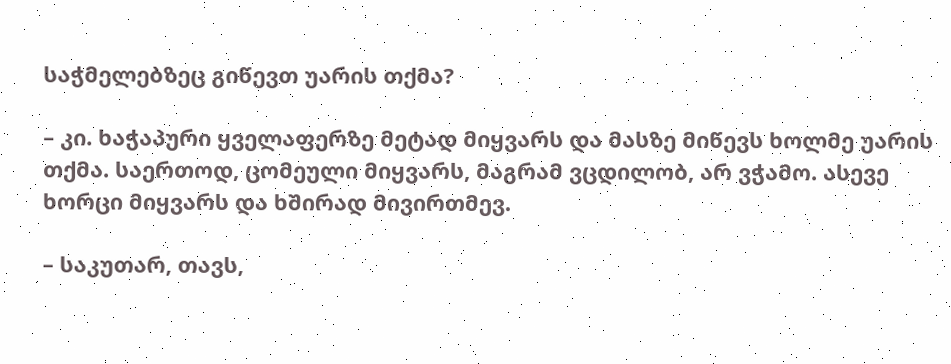საჭმელებზეც გიწევთ უარის თქმა?

– კი. ხაჭაპური ყველაფერზე მეტად მიყვარს და მასზე მიწევს ხოლმე უარის თქმა. საერთოდ, ცომეული მიყვარს, მაგრამ ვცდილობ, არ ვჭამო. ასევე ხორცი მიყვარს და ხშირად მივირთმევ.

– საკუთარ, თავს,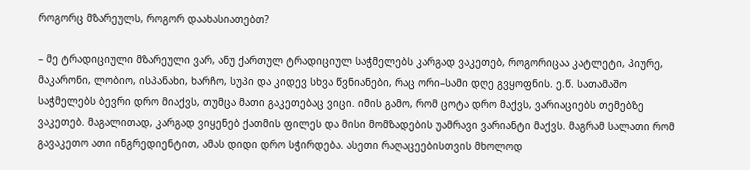როგორც მზარეულს, როგორ დაახასიათებთ?

– მე ტრადიციული მზარეული ვარ, ანუ ქართულ ტრადიციულ საჭმელებს კარგად ვაკეთებ, როგორიცაა კატლეტი, პიურე, მაკარონი, ლობიო, ისპანახი, ხარჩო, სუპი და კიდევ სხვა წვნიანები, რაც ორი–სამი დღე გვყოფნის. ე.წ. სათამაშო საჭმელებს ბევრი დრო მიაქვს, თუმცა მათი გაკეთებაც ვიცი. იმის გამო, რომ ცოტა დრო მაქვს, ვარიაციებს თემებზე ვაკეთებ. მაგალითად, კარგად ვიყენებ ქათმის ფილეს და მისი მომზადების უამრავი ვარიანტი მაქვს. მაგრამ სალათი რომ გავაკეთო ათი ინგრედიენტით, ამას დიდი დრო სჭირდება. ასეთი რაღაცეებისთვის მხოლოდ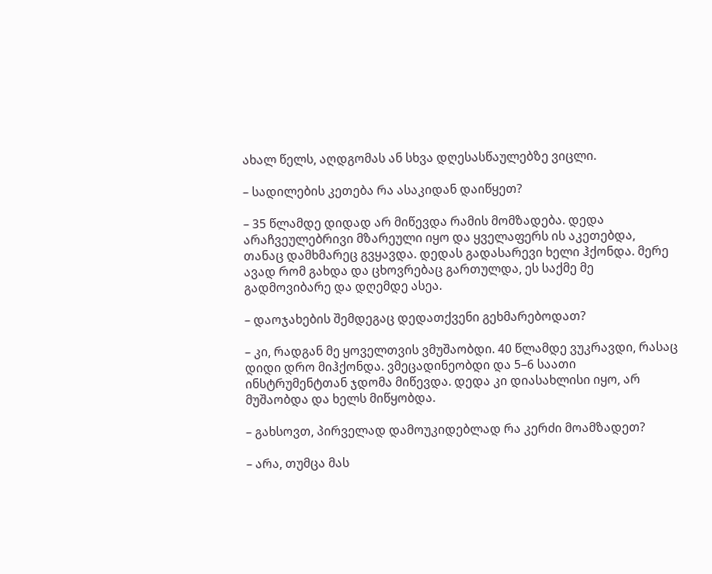ახალ წელს, აღდგომას ან სხვა დღესასწაულებზე ვიცლი.

– სადილების კეთება რა ასაკიდან დაიწყეთ?

– 35 წლამდე დიდად არ მიწევდა რამის მომზადება. დედა არაჩვეულებრივი მზარეული იყო და ყველაფერს ის აკეთებდა, თანაც დამხმარეც გვყავდა. დედას გადასარევი ხელი ჰქონდა. მერე ავად რომ გახდა და ცხოვრებაც გართულდა, ეს საქმე მე გადმოვიბარე და დღემდე ასეა.

– დაოჯახების შემდეგაც დედათქვენი გეხმარებოდათ?

– კი, რადგან მე ყოველთვის ვმუშაობდი. 40 წლამდე ვუკრავდი, რასაც დიდი დრო მიჰქონდა. ვმეცადინეობდი და 5–6 საათი ინსტრუმენტთან ჯდომა მიწევდა. დედა კი დიასახლისი იყო, არ მუშაობდა და ხელს მიწყობდა.

– გახსოვთ, პირველად დამოუკიდებლად რა კერძი მოამზადეთ?

– არა, თუმცა მას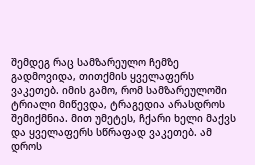შემდეგ რაც სამზარეულო ჩემზე გადმოვიდა, თითქმის ყველაფერს ვაკეთებ. იმის გამო, რომ სამზარეულოში ტრიალი მიწევდა, ტრაგედია არასდროს შემიქმნია. მით უმეტეს, ჩქარი ხელი მაქვს და ყველაფერს სწრაფად ვაკეთებ. ამ დროს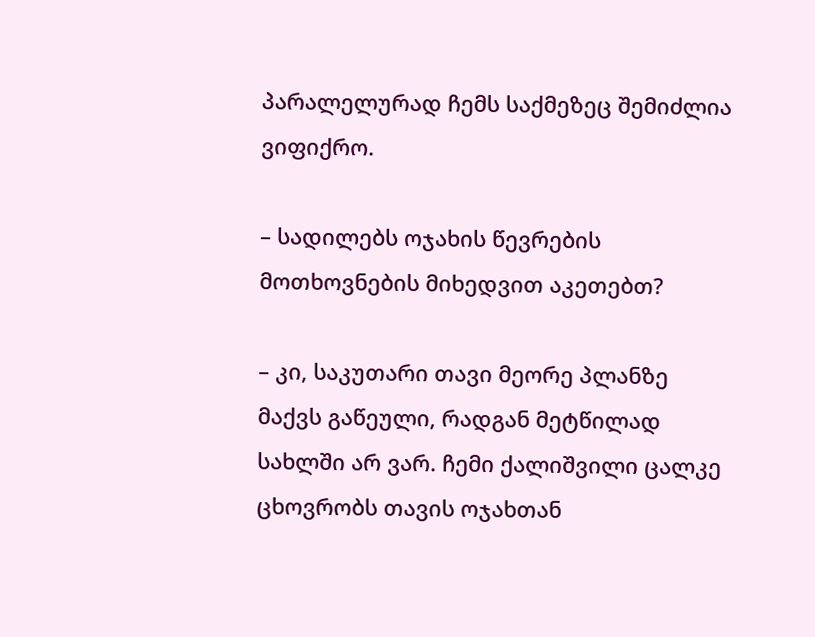პარალელურად ჩემს საქმეზეც შემიძლია ვიფიქრო.

– სადილებს ოჯახის წევრების მოთხოვნების მიხედვით აკეთებთ?

– კი, საკუთარი თავი მეორე პლანზე მაქვს გაწეული, რადგან მეტწილად სახლში არ ვარ. ჩემი ქალიშვილი ცალკე ცხოვრობს თავის ოჯახთან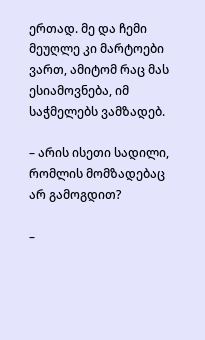ერთად. მე და ჩემი მეუღლე კი მარტოები ვართ, ამიტომ რაც მას ესიამოვნება, იმ საჭმელებს ვამზადებ.

– არის ისეთი სადილი, რომლის მომზადებაც არ გამოგდით?

–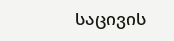საცივის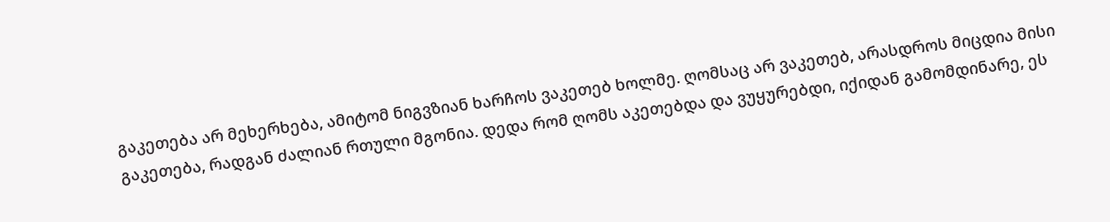გაკეთება არ მეხერხება, ამიტომ ნიგვზიან ხარჩოს ვაკეთებ ხოლმე. ღომსაც არ ვაკეთებ, არასდროს მიცდია მისი გაკეთება, რადგან ძალიან რთული მგონია. დედა რომ ღომს აკეთებდა და ვუყურებდი, იქიდან გამომდინარე, ეს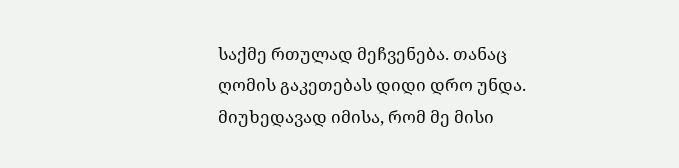საქმე რთულად მეჩვენება. თანაც ღომის გაკეთებას დიდი დრო უნდა. მიუხედავად იმისა, რომ მე მისი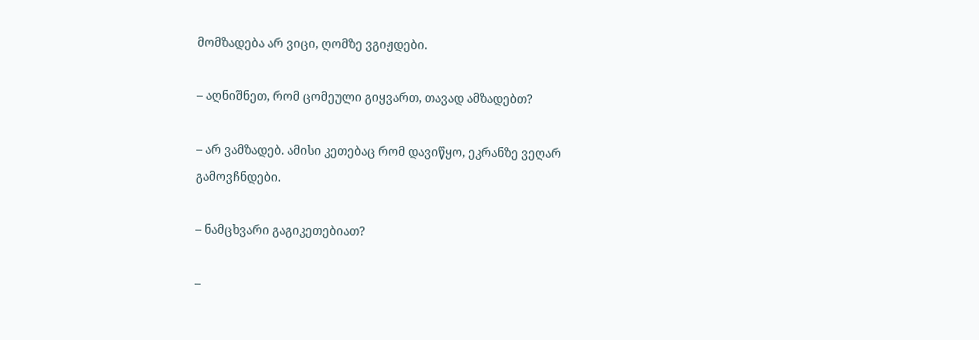მომზადება არ ვიცი, ღომზე ვგიჟდები.

– აღნიშნეთ, რომ ცომეული გიყვართ, თავად ამზადებთ?

– არ ვამზადებ. ამისი კეთებაც რომ დავიწყო, ეკრანზე ვეღარ გამოვჩნდები.

– ნამცხვარი გაგიკეთებიათ?

–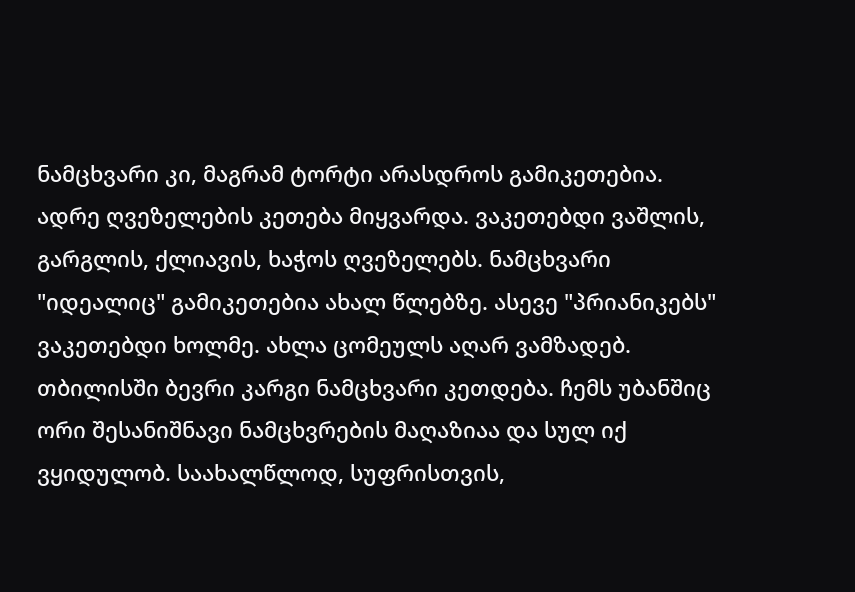ნამცხვარი კი, მაგრამ ტორტი არასდროს გამიკეთებია. ადრე ღვეზელების კეთება მიყვარდა. ვაკეთებდი ვაშლის, გარგლის, ქლიავის, ხაჭოს ღვეზელებს. ნამცხვარი "იდეალიც" გამიკეთებია ახალ წლებზე. ასევე "პრიანიკებს" ვაკეთებდი ხოლმე. ახლა ცომეულს აღარ ვამზადებ. თბილისში ბევრი კარგი ნამცხვარი კეთდება. ჩემს უბანშიც ორი შესანიშნავი ნამცხვრების მაღაზიაა და სულ იქ ვყიდულობ. საახალწლოდ, სუფრისთვის,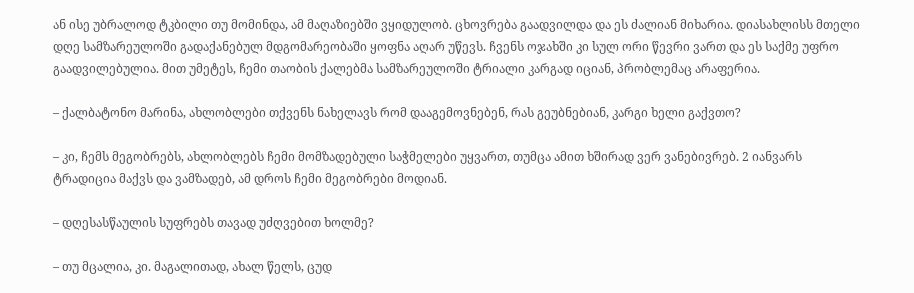ან ისე უბრალოდ ტკბილი თუ მომინდა, ამ მაღაზიებში ვყიდულობ. ცხოვრება გაადვილდა და ეს ძალიან მიხარია. დიასახლისს მთელი დღე სამზარეულოში გადაქანებულ მდგომარეობაში ყოფნა აღარ უწევს. ჩვენს ოჯახში კი სულ ორი წევრი ვართ და ეს საქმე უფრო გაადვილებულია. მით უმეტეს, ჩემი თაობის ქალებმა სამზარეულოში ტრიალი კარგად იციან, პრობლემაც არაფერია.

– ქალბატონო მარინა, ახლობლები თქვენს ნახელავს რომ დააგემოვნებენ, რას გეუბნებიან, კარგი ხელი გაქვთო?

– კი, ჩემს მეგობრებს, ახლობლებს ჩემი მომზადებული საჭმელები უყვართ, თუმცა ამით ხშირად ვერ ვანებივრებ. 2 იანვარს ტრადიცია მაქვს და ვამზადებ, ამ დროს ჩემი მეგობრები მოდიან.

– დღესასწაულის სუფრებს თავად უძღვებით ხოლმე?

– თუ მცალია, კი. მაგალითად, ახალ წელს, ცუდ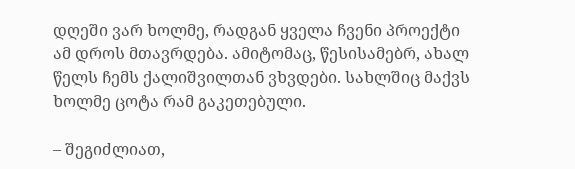დღეში ვარ ხოლმე, რადგან ყველა ჩვენი პროექტი ამ დროს მთავრდება. ამიტომაც, წესისამებრ, ახალ წელს ჩემს ქალიშვილთან ვხვდები. სახლშიც მაქვს ხოლმე ცოტა რამ გაკეთებული.

– შეგიძლიათ,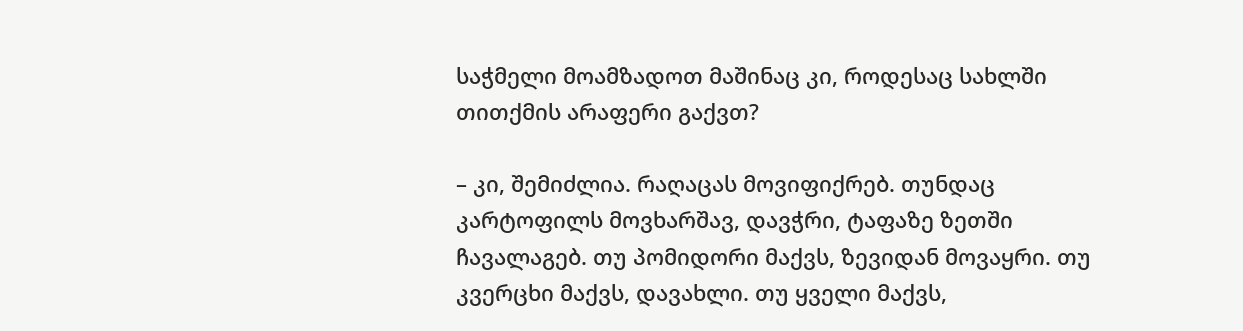საჭმელი მოამზადოთ მაშინაც კი, როდესაც სახლში თითქმის არაფერი გაქვთ?

– კი, შემიძლია. რაღაცას მოვიფიქრებ. თუნდაც კარტოფილს მოვხარშავ, დავჭრი, ტაფაზე ზეთში ჩავალაგებ. თუ პომიდორი მაქვს, ზევიდან მოვაყრი. თუ კვერცხი მაქვს, დავახლი. თუ ყველი მაქვს,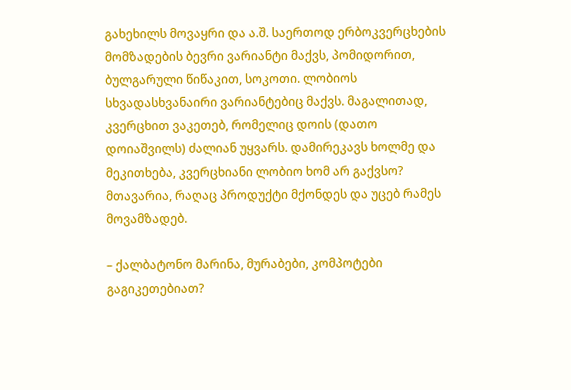გახეხილს მოვაყრი და ა.შ. საერთოდ ერბოკვერცხების მომზადების ბევრი ვარიანტი მაქვს, პომიდორით, ბულგარული წიწაკით, სოკოთი. ლობიოს სხვადასხვანაირი ვარიანტებიც მაქვს. მაგალითად, კვერცხით ვაკეთებ, რომელიც დოის (დათო დოიაშვილს) ძალიან უყვარს. დამირეკავს ხოლმე და მეკითხება, კვერცხიანი ლობიო ხომ არ გაქვსო? მთავარია, რაღაც პროდუქტი მქონდეს და უცებ რამეს მოვამზადებ.

– ქალბატონო მარინა, მურაბები, კომპოტები გაგიკეთებიათ?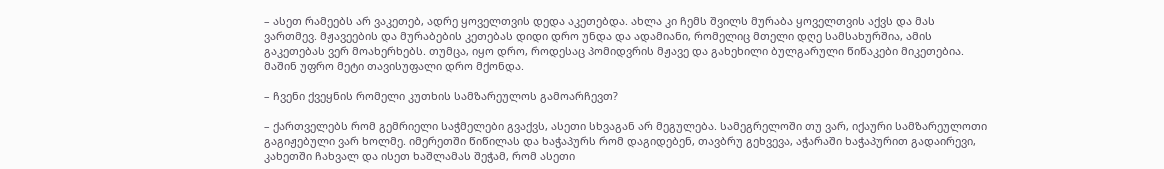– ასეთ რამეებს არ ვაკეთებ, ადრე ყოველთვის დედა აკეთებდა. ახლა კი ჩემს შვილს მურაბა ყოველთვის აქვს და მას ვართმევ. მჟავეების და მურაბების კეთებას დიდი დრო უნდა და ადამიანი, რომელიც მთელი დღე სამსახურშია, ამის გაკეთებას ვერ მოახერხებს. თუმცა, იყო დრო, როდესაც პომიდვრის მჟავე და გახეხილი ბულგარული წიწაკები მიკეთებია. მაშინ უფრო მეტი თავისუფალი დრო მქონდა.

– ჩვენი ქვეყნის რომელი კუთხის სამზარეულოს გამოარჩევთ?

– ქართველებს რომ გემრიელი საჭმელები გვაქვს, ასეთი სხვაგან არ მეგულება. სამეგრელოში თუ ვარ, იქაური სამზარეულოთი გაგიჟებული ვარ ხოლმე. იმერეთში წიწილას და ხაჭაპურს რომ დაგიდებენ, თავბრუ გეხვევა, აჭარაში ხაჭაპურით გადაირევი, კახეთში ჩახვალ და ისეთ ხაშლამას შეჭამ, რომ ასეთი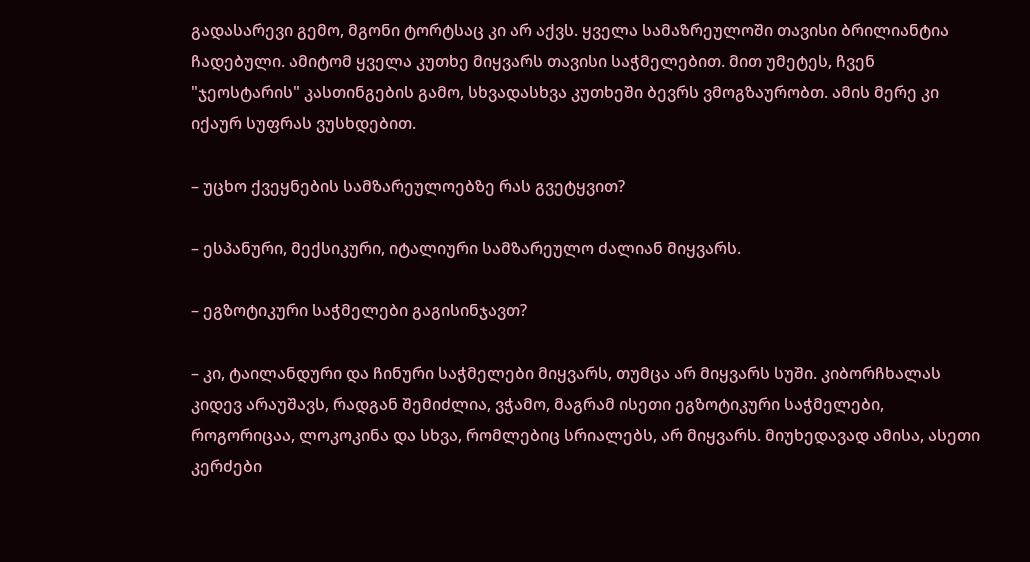გადასარევი გემო, მგონი ტორტსაც კი არ აქვს. ყველა სამაზრეულოში თავისი ბრილიანტია ჩადებული. ამიტომ ყველა კუთხე მიყვარს თავისი საჭმელებით. მით უმეტეს, ჩვენ "ჯეოსტარის" კასთინგების გამო, სხვადასხვა კუთხეში ბევრს ვმოგზაურობთ. ამის მერე კი იქაურ სუფრას ვუსხდებით.

– უცხო ქვეყნების სამზარეულოებზე რას გვეტყვით?

– ესპანური, მექსიკური, იტალიური სამზარეულო ძალიან მიყვარს.

– ეგზოტიკური საჭმელები გაგისინჯავთ?

– კი, ტაილანდური და ჩინური საჭმელები მიყვარს, თუმცა არ მიყვარს სუში. კიბორჩხალას კიდევ არაუშავს, რადგან შემიძლია, ვჭამო, მაგრამ ისეთი ეგზოტიკური საჭმელები, როგორიცაა, ლოკოკინა და სხვა, რომლებიც სრიალებს, არ მიყვარს. მიუხედავად ამისა, ასეთი კერძები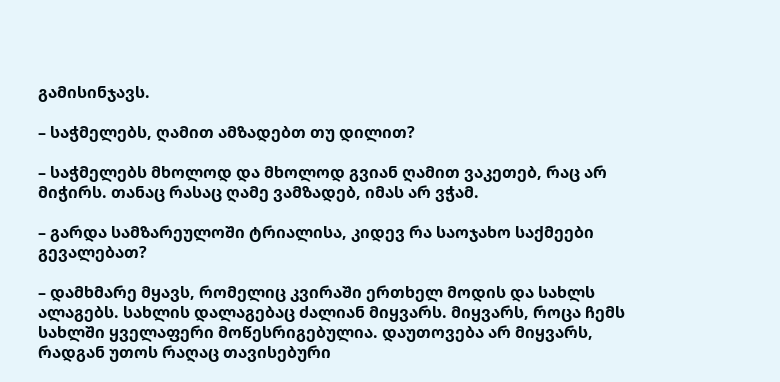გამისინჯავს.

– საჭმელებს, ღამით ამზადებთ თუ დილით?

– საჭმელებს მხოლოდ და მხოლოდ გვიან ღამით ვაკეთებ, რაც არ მიჭირს. თანაც რასაც ღამე ვამზადებ, იმას არ ვჭამ.

– გარდა სამზარეულოში ტრიალისა, კიდევ რა საოჯახო საქმეები გევალებათ?

– დამხმარე მყავს, რომელიც კვირაში ერთხელ მოდის და სახლს ალაგებს. სახლის დალაგებაც ძალიან მიყვარს. მიყვარს, როცა ჩემს სახლში ყველაფერი მოწესრიგებულია. დაუთოვება არ მიყვარს, რადგან უთოს რაღაც თავისებური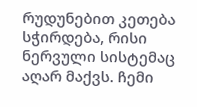რუდუნებით კეთება სჭირდება, რისი ნერვული სისტემაც აღარ მაქვს. ჩემი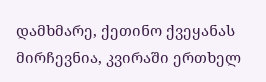დამხმარე, ქეთინო ქვეყანას მირჩევნია, კვირაში ერთხელ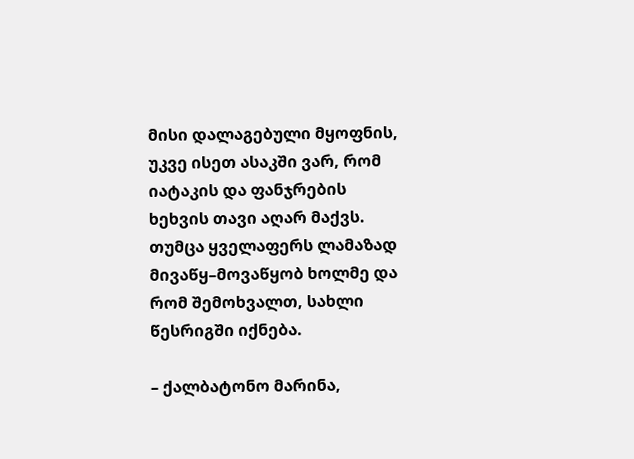მისი დალაგებული მყოფნის, უკვე ისეთ ასაკში ვარ, რომ იატაკის და ფანჯრების ხეხვის თავი აღარ მაქვს. თუმცა ყველაფერს ლამაზად მივაწყ–მოვაწყობ ხოლმე და რომ შემოხვალთ, სახლი წესრიგში იქნება.

– ქალბატონო მარინა,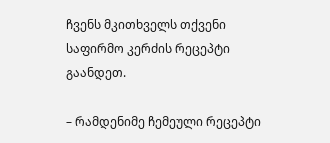ჩვენს მკითხველს თქვენი საფირმო კერძის რეცეპტი გაანდეთ.

– რამდენიმე ჩემეული რეცეპტი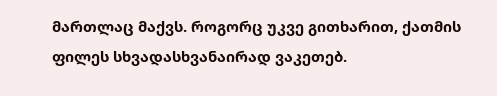მართლაც მაქვს. როგორც უკვე გითხარით, ქათმის ფილეს სხვადასხვანაირად ვაკეთებ.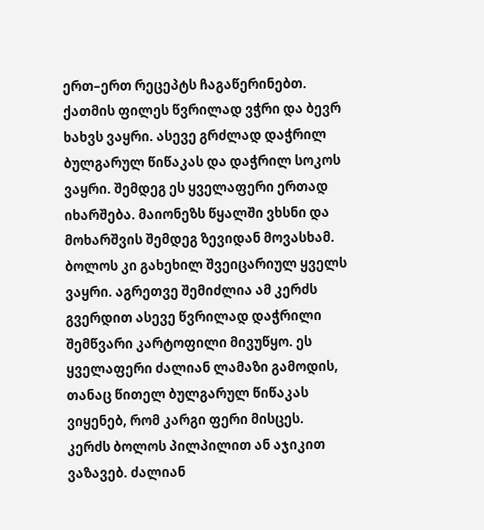ერთ–ერთ რეცეპტს ჩაგაწერინებთ. ქათმის ფილეს წვრილად ვჭრი და ბევრ ხახვს ვაყრი. ასევე გრძლად დაჭრილ ბულგარულ წიწაკას და დაჭრილ სოკოს ვაყრი. შემდეგ ეს ყველაფერი ერთად იხარშება. მაიონეზს წყალში ვხსნი და მოხარშვის შემდეგ ზევიდან მოვასხამ. ბოლოს კი გახეხილ შვეიცარიულ ყველს ვაყრი. აგრეთვე შემიძლია ამ კერძს გვერდით ასევე წვრილად დაჭრილი შემწვარი კარტოფილი მივუწყო. ეს ყველაფერი ძალიან ლამაზი გამოდის, თანაც წითელ ბულგარულ წიწაკას ვიყენებ, რომ კარგი ფერი მისცეს. კერძს ბოლოს პილპილით ან აჯიკით ვაზავებ. ძალიან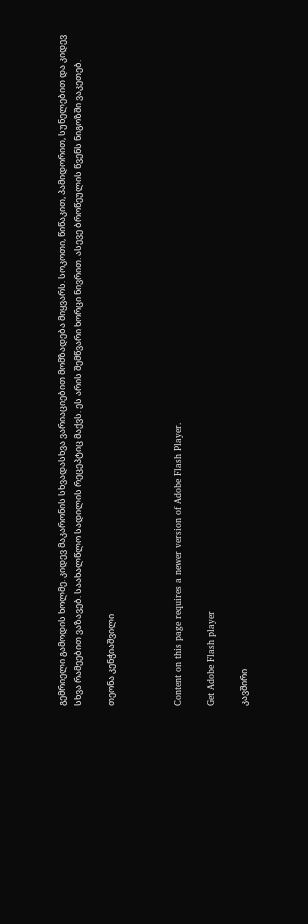გემრიელი გამოდის ხოლმე. კიდევ მაკარონის სხვადასხვა ვარიაციებით მომზადება მიყვარს. სოკოთი, წიწაკით, პამიდორით, სუნელებით და კიდევ სხვა რამეებით ვაზავებ. საახალწლო სადილის რეცეპტიც მაქვს. ეს არის შემწვარი ხორცი ნივრით. ასევე ბროწეულის წვენს ნიგოზში ვაკეთებ.

თეონა კენჭიაშვილი



Content on this page requires a newer version of Adobe Flash Player.

Get Adobe Flash player

კავშირი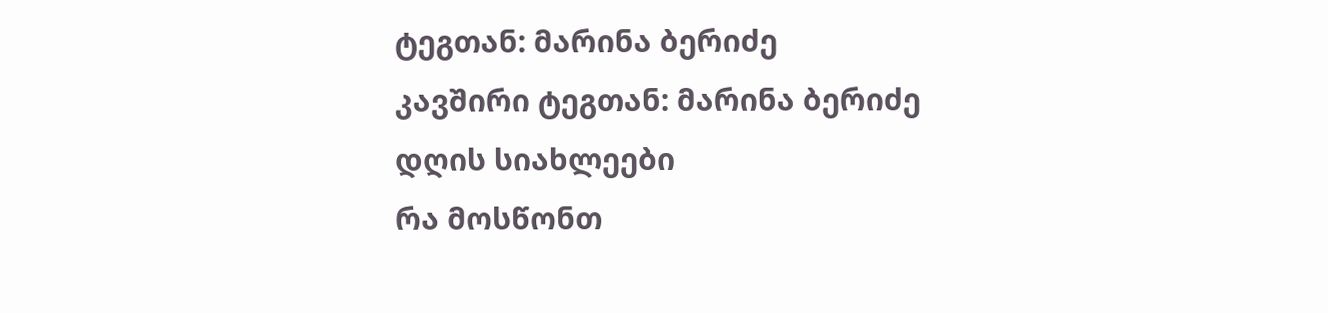ტეგთან: მარინა ბერიძე
კავშირი ტეგთან: მარინა ბერიძე
დღის სიახლეები
რა მოსწონთ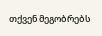თქვენ მეგობრებს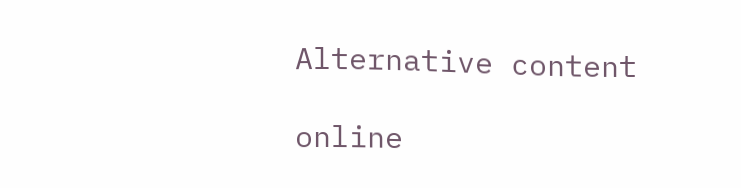Alternative content

online